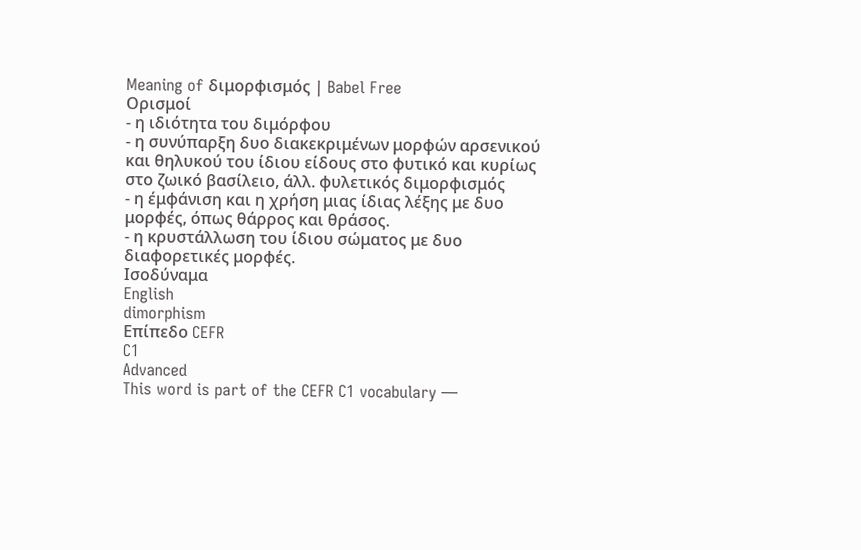Meaning of διμορφισμός | Babel Free
Ορισμοί
- η ιδιότητα του διμόρφου
- η συνύπαρξη δυο διακεκριμένων μορφών αρσενικού και θηλυκού του ίδιου είδους στο φυτικό και κυρίως στο ζωικό βασίλειο, άλλ. φυλετικός διμορφισμός
- η έμφάνιση και η χρήση μιας ίδιας λέξης με δυο μορφές, όπως θάρρος και θράσος.
- η κρυστάλλωση του ίδιου σώματος με δυο διαφορετικές μορφές.
Ισοδύναμα
English
dimorphism
Επίπεδο CEFR
C1
Advanced
This word is part of the CEFR C1 vocabulary —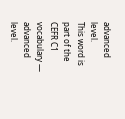advanced level.
This word is part of the CEFR C1 vocabulary — advanced level.